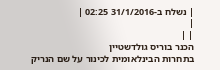| נשלח ב-31/1/2016 02:25 |
|
| |
הכנר בוריס גולדשטיין
בתחרות הבינלאומית לכינור על שם הנריק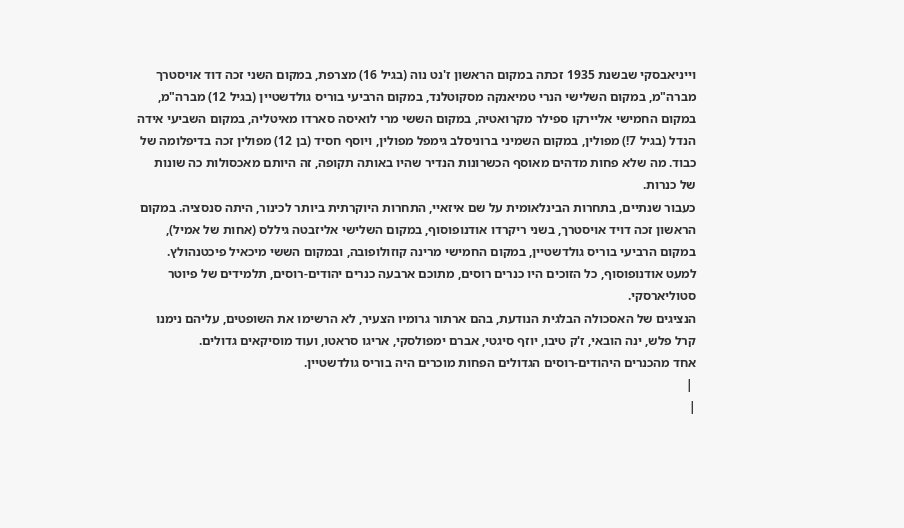וייניאבסקי שבשנת 1935 זכתה במקום הראשון ז'נט נוה (בגיל 16) מצרפת, במקום השני זכה דוד אויסטרך מברה"מ, במקום השלישי הנרי טמיאנקה מסקוטלנד, במקום הרביעי בוריס גולדשטיין (בגיל 12) מברה"מ, במקום החמישי אליירקו ספילר מקרואטיה, במקום הששי מרי לואיסה סארדו מאיטליה, במקום השביעי אידה הנדל (בגיל 7!) מפולין, במקום השמיני ברוניסלב גימפל מפולין, ויוסף חסיד (בן 12) מפולין זכה בדיפלומה של כבוד. מה שלא פחות מדהים מאוסף הכשרונות הנדיר שהיו באותה תקופה, זה היותם מאכסולות כה שונות של כנרות.
כעבור שנתיים, בתחרות הבינלאומית על שם איזאיי, התחרות היוקרתית ביותר לכינור, היתה סנסציה. במקום הראשון זכה דויד אויסטרך, בשני ריקרדו אודנופוסוף, במקום השלישי אליזבטה גיללס (אחות של אמיל), במקום הרביעי בוריס גולדשטיין, במקום החמישי מרינה קוזולופובה, ובמקום הששי מיכאיל פיכטנהולץ. למעט אודנופוסוף, כל הזוכים היו כנרים רוסים, מתוכם ארבעה כנרים יהודים-רוסים, תלמידים של פיוטר סטוליארסקי.
הנציגים של האסכולה הבלגית הנודעת, בהם ארתור גרומיו הצעיר, לא הרשימו את השופטים, עליהם נימנו קרל פלש, ינה הובאי, ז'ק טיבו, יוזף סיגטי, אברם ימפולסקי, אריגו סראטו, ועוד מוסיקאים גדולים.
אחד מהכנרים היהודים-רוסים הגדולים הפחות מוכרים היה בוריס גולדשטיין.
 |
|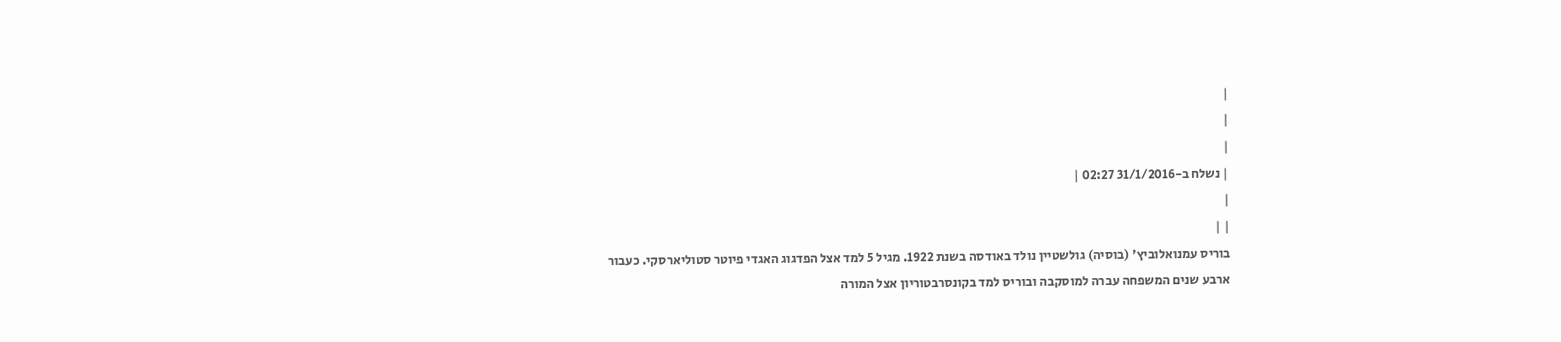|
|
|
| נשלח ב-31/1/2016 02:27 |
|
| |
בוריס עמנואלוביץ' (בוסיה) גולשטיין נולד באודסה בשנת 1922. מגיל 5 למד אצל הפדגוג האגדי פיוטר סטוליארסקי. כעבור ארבע שנים המשפחה עברה למוסקבה ובוריס למד בקונסרבטוריון אצל המורה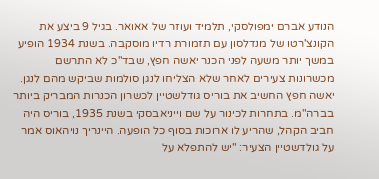הנודע אברם ימפולסקי, תלמיד ועוזר של אאואר. בגיל 9 ביצע את הקונצ'רטו של מנדלסון עם תזמורת רדיו מוסקבה. בשנת 1934 הופיע במשך יותר משעה לפני הכנר יאשה חפץ, שבד"כ לא התרשם מכשרונות צעירים לאחר שלא הצליחו לנגן סולמות שביקש מהם לנגן. יאשה חפץ החשיב את בוריס גודלשטיין לכשרון הכנרות המבריק ביותר בברה"מ. בתחרות לכינור על שם וייניאבסקי בשנת 1935, בוריס היה חביב הקהל, שהריע לו ארוכות בסוף כל הופעה. היינריך נויהאוס אמר על גולדשטיין הצעיר: "יש להתפלא על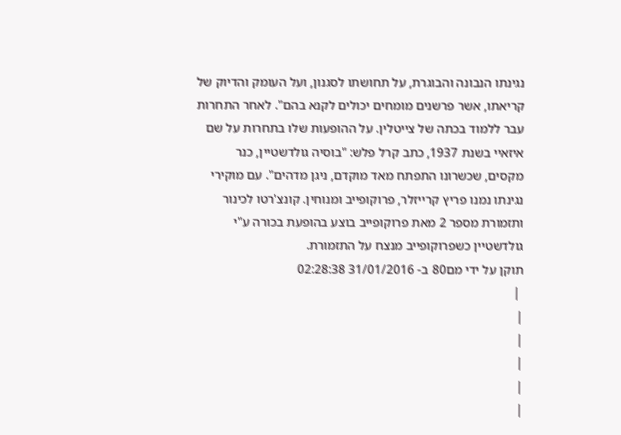נגינתו הנבונה והבוגרת, על תחושתו לסגנון, ועל העומק והדיוק של קריאתו, אשר פרשנים מומחים יכולים לקנא בהם". לאחר התחרות עבר ללמוד בכתה של צייטלין. על ההופעות שלו בתחרות על שם איזאיי בשנת 1937, כתב קרל פלש: "בוסיה גולדשטיין, כנר מקסים, שכשרונו התפתח מאד מוקדם, ניגן מדהים". עם מוקירי נגינתו נמנו פריץ קרייזלר, פרוקופייב ומנוחין. קונצ'רטו לכינור ותזמורת מספר 2 מאת פרוקופייב בוצע בהופעת בכורה ע"י גולדשטיין כשפרוקופייב מנצח על התזמורת.
תוקן על ידי מם80 ב- 31/01/2016 02:28:38
 |
|
|
|
|
|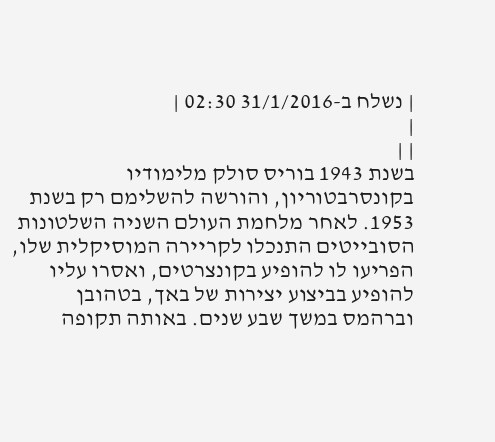| נשלח ב-31/1/2016 02:30 |
|
| |
בשנת 1943 בוריס סולק מלימודיו בקונסרבטוריון, והורשה להשלימם רק בשנת 1953. לאחר מלחמת העולם השניה השלטונות הסובייטים התנכלו לקריירה המוסיקלית שלו, הפריעו לו להופיע בקונצרטים, ואסרו עליו להופיע בביצוע יצירות של באך, בטהובן וברהמס במשך שבע שנים. באותה תקופה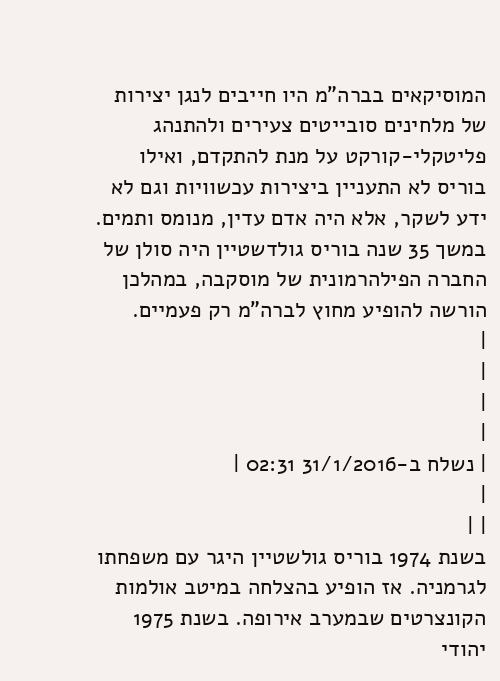המוסיקאים בברה"מ היו חייבים לנגן יצירות של מלחינים סובייטים צעירים ולהתנהג פליטקלי-קורקט על מנת להתקדם, ואילו בוריס לא התעניין ביצירות עכשוויות וגם לא ידע לשקר, אלא היה אדם עדין, מנומס ותמים. במשך 35 שנה בוריס גולדשטיין היה סולן של החברה הפילהרמונית של מוסקבה, במהלכן הורשה להופיע מחוץ לברה"מ רק פעמיים.
|
|
|
|
| נשלח ב-31/1/2016 02:31 |
|
| |
בשנת 1974 בוריס גולשטיין היגר עם משפחתו לגרמניה. אז הופיע בהצלחה במיטב אולמות הקונצרטים שבמערב אירופה. בשנת 1975 יהודי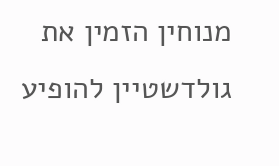מנוחין הזמין את גולדשטיין להופיע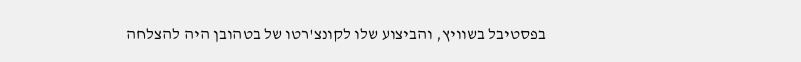בפסטיבל בשוויץ, והביצוע שלו לקונצ'רטו של בטהובן היה להצלחה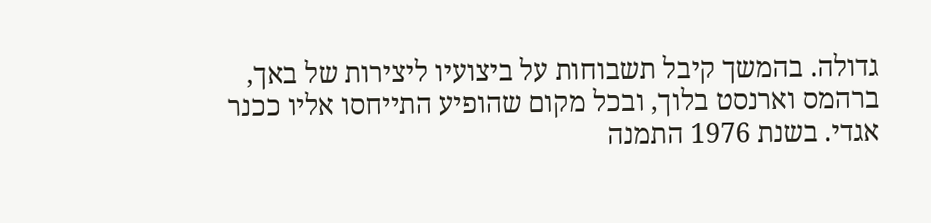גדולה. בהמשך קיבל תשבוחות על ביצועיו ליצירות של באך, ברהמס וארנסט בלוך, ובכל מקום שהופיע התייחסו אליו ככנר אגדי. בשנת 1976 התמנה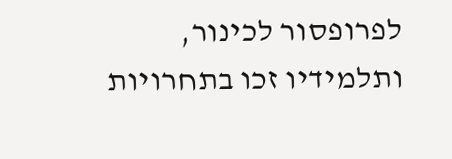לפרופסור לכינור, ותלמידיו זכו בתחרויות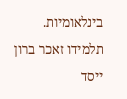בינלאומיות. תלמידו זאכר ברון ייסד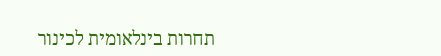תחרות בינלאומית לכינור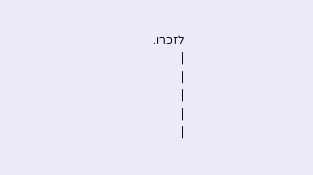לזכרו.
|
|
|
|
|